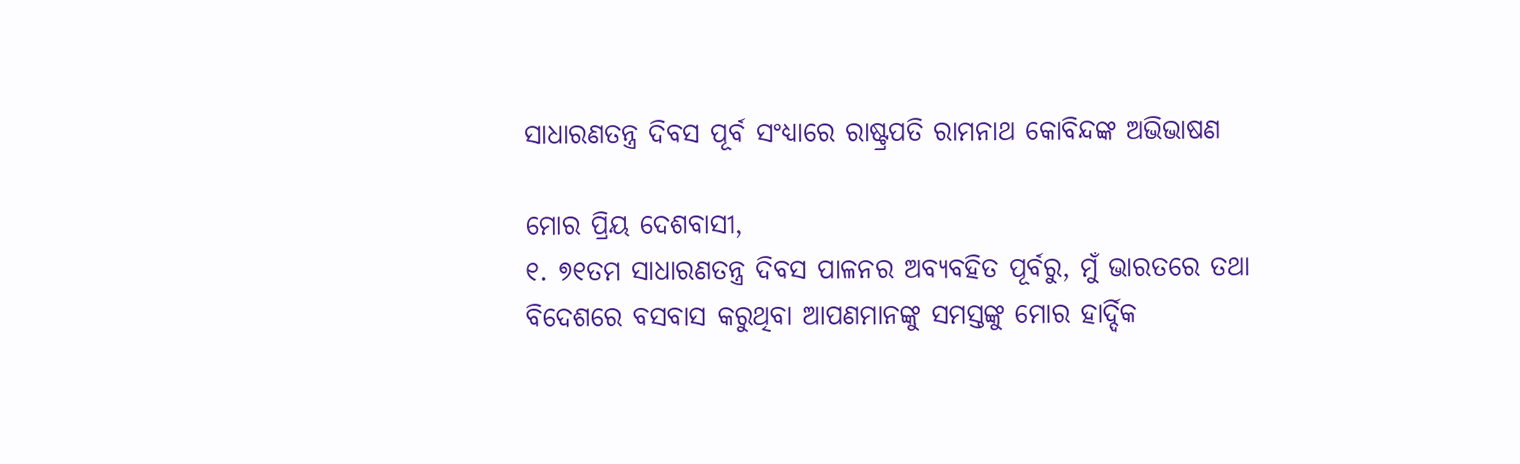ସାଧାରଣତନ୍ତ୍ର ଦିବସ ପୂର୍ବ ସଂଧ୍ୟାରେ ରାଷ୍ଟ୍ରପତି ରାମନାଥ କୋବିନ୍ଦଙ୍କ ଅଭିଭାଷଣ

ମୋର ପ୍ରିୟ ଦେଶବାସୀ,
୧. ୭୧ତମ ସାଧାରଣତନ୍ତ୍ର ଦିବସ ପାଳନର ଅବ୍ୟବହିତ ପୂର୍ବରୁ, ମୁଁ ଭାରତରେ ତଥା ବିଦେଶରେ ବସବାସ କରୁଥିବା ଆପଣମାନଙ୍କୁ ସମସ୍ତଙ୍କୁ ମୋର ହାର୍ଦ୍ଦିକ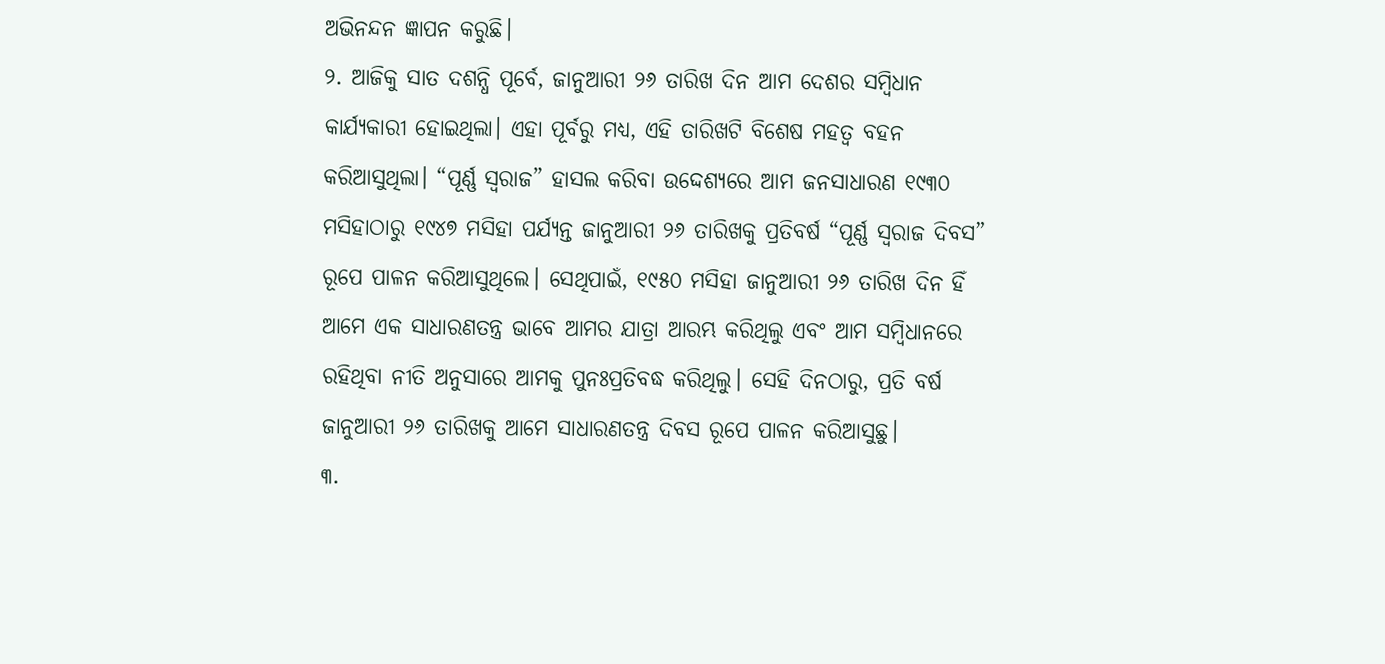ଅଭିନନ୍ଦନ ଜ୍ଞାପନ କରୁଛି।
୨. ଆଜିକୁ ସାତ ଦଶନ୍ଧି ପୂର୍ବେ, ଜାନୁଆରୀ ୨୬ ତାରିଖ ଦିନ ଆମ ଦେଶର ସମ୍ବିଧାନ କାର୍ଯ୍ୟକାରୀ ହୋଇଥିଲା। ଏହା ପୂର୍ବରୁ ମଧ୍ୟ, ଏହି ତାରିଖଟି ବିଶେଷ ମହତ୍ୱ ବହନ କରିଆସୁଥିଲା। “ପୂର୍ଣ୍ଣ ସ୍ୱରାଜ” ହାସଲ କରିବା ଉଦ୍ଦେଶ୍ୟରେ ଆମ ଜନସାଧାରଣ ୧୯୩୦ ମସିହାଠାରୁ ୧୯୪୭ ମସିହା ପର୍ଯ୍ୟନ୍ତ ଜାନୁଆରୀ ୨୬ ତାରିଖକୁ ପ୍ରତିବର୍ଷ “ପୂର୍ଣ୍ଣ ସ୍ୱରାଜ ଦିବସ” ରୂପେ ପାଳନ କରିଆସୁଥିଲେ। ସେଥିପାଇଁ, ୧୯୫୦ ମସିହା ଜାନୁଆରୀ ୨୬ ତାରିଖ ଦିନ ହିଁ ଆମେ ଏକ ସାଧାରଣତନ୍ତ୍ର ଭାବେ ଆମର ଯାତ୍ରା ଆରମ୍ଭ କରିଥିଲୁ ଏବଂ ଆମ ସମ୍ବିଧାନରେ ରହିଥିବା ନୀତି ଅନୁସାରେ ଆମକୁ ପୁନଃପ୍ରତିବଦ୍ଧ କରିଥିଲୁ। ସେହି ଦିନଠାରୁ, ପ୍ରତି ବର୍ଷ ଜାନୁଆରୀ ୨୬ ତାରିଖକୁ ଆମେ ସାଧାରଣତନ୍ତ୍ର ଦିବସ ରୂପେ ପାଳନ କରିଆସୁଛୁ।
୩.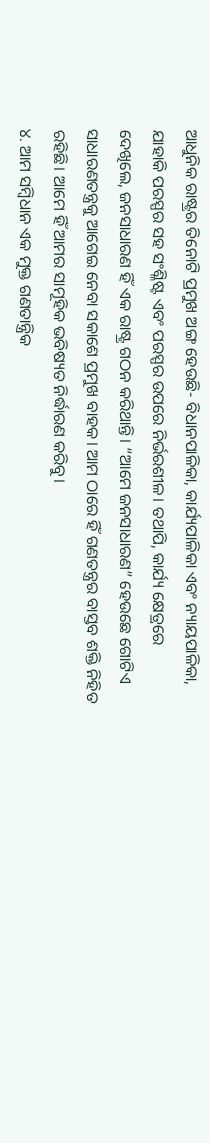ଆଧୁନିକ ରାଷ୍ଟ୍ରର ତିନୋଟି ପ୍ରମୁଖ ଅଙ୍ଗ ହେଉଛି- ବିଧାନପାଳିକା, କାର୍ଯ୍ୟପାଳିକା ଏବଂ ନ୍ୟାୟପାଳିକା, ଯାହାକି ପରସ୍ପର ସହ ସଂଶ୍ଳିଷ୍ଟ ଏବଂ ପରସ୍ପର ଉପରେ ନିର୍ଭରଶୀଳ। ତଥାପି, କାର୍ଯ୍ୟ କ୍ଷେତ୍ରରେ ଦେଖିଲେ, ଜନସାଧାରଣ ହିଁ ଏକ ରାଷ୍ଟ୍ର ଗଠନ କରିଥାନ୍ତି। “ଆମେ ଜନସାଧାରଣ” ହେଉଛେ ଗୋଟିଏ ସାଧାରଣତନ୍ତ୍ରକୁ ଆଗେଇ ନେବା ସକାଶେ ପ୍ରମୁଖ ବାହକ। ଆମ ଠାରେ ହିଁ ଗଣତନ୍ତ୍ରର ବାସ୍ତବ ଶକ୍ତି ନିହିତ ରହିଛି। ଆମେ ହିଁ ଆମର ସାମୂହିକ ଭବିଷ୍ୟତ ନିର୍ଦ୍ଧାରଣ କରିବୁ।
୪. ଆମ ସମ୍ବିଧାନ ଏକ ମୁକ୍ତ ଗଣତାନ୍ତ୍ରିକ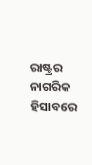ରାଷ୍ଟ୍ରର ନାଗରିକ ହିସାବରେ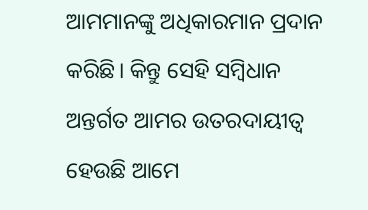ଆମମାନଙ୍କୁ ଅଧିକାରମାନ ପ୍ରଦାନ କରିଛି। କିନ୍ତୁ ସେହି ସମ୍ବିଧାନ ଅନ୍ତର୍ଗତ ଆମର ଉତରଦାୟୀତ୍ୱ ହେଉଛି ଆମେ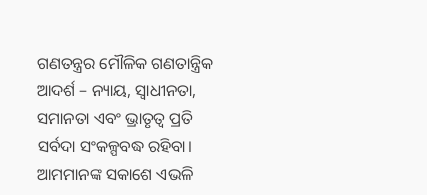ଗଣତନ୍ତ୍ରର ମୌଳିକ ଗଣତାନ୍ତ୍ରିକ ଆଦର୍ଶ – ନ୍ୟାୟ, ସ୍ୱାଧୀନତା, ସମାନତା ଏବଂ ଭ୍ରାତୃତ୍ୱ ପ୍ରତି ସର୍ବଦା ସଂକଳ୍ପବଦ୍ଧ ରହିବା। ଆମମାନଙ୍କ ସକାଶେ ଏଭଳି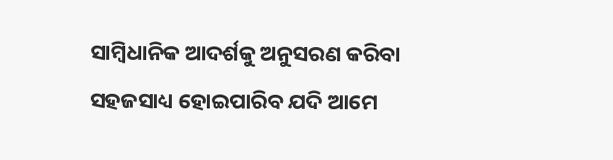ସାମ୍ବିଧାନିକ ଆଦର୍ଶକୁ ଅନୁସରଣ କରିବା ସହଜସାଧ୍ୟ ହୋଇପାରିବ ଯଦି ଆମେ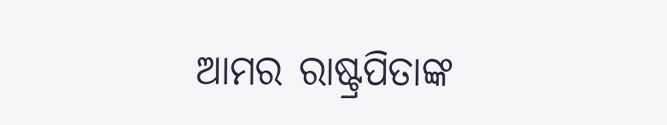ଆମର ରାଷ୍ଟ୍ରପିତାଙ୍କ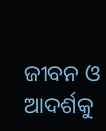ଜୀବନ ଓ ଆଦର୍ଶକୁ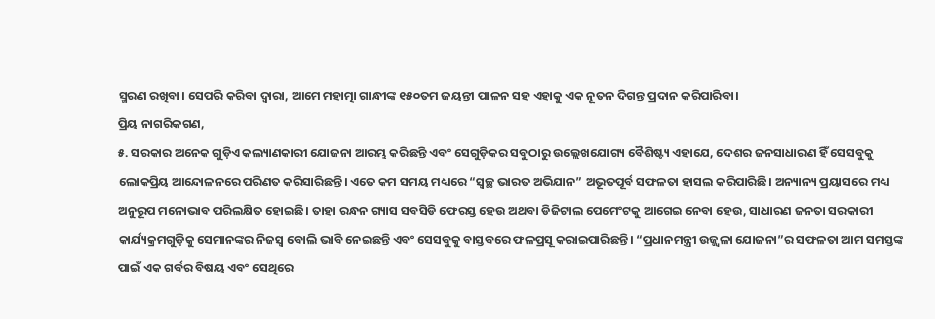ସ୍ମରଣ ରଖିବା। ସେପରି କରିବା ଦ୍ୱାରା, ଆମେ ମହାତ୍ମା ଗାନ୍ଧୀଙ୍କ ୧୫୦ତମ ଜୟନ୍ତୀ ପାଳନ ସହ ଏହାକୁ ଏକ ନୂତନ ଦିଗନ୍ତ ପ୍ରଦାନ କରିପାରିବା।
ପ୍ରିୟ ନାଗରିକଗଣ,
୫. ସରକାର ଅନେକ ଗୁଡ଼ିଏ କଲ୍ୟାଣକାରୀ ଯୋଜନା ଆରମ୍ଭ କରିଛନ୍ତି ଏବଂ ସେଗୁଡ଼ିକର ସବୁଠାରୁ ଉଲ୍ଲେଖଯୋଗ୍ୟ ବୈଶିଷ୍ଟ୍ୟ ଏହାଯେ, ଦେଶର ଜନସାଧାରଣ ହିଁ ସେସବୁକୁ ଲୋକପ୍ରିୟ ଆନ୍ଦୋଳନରେ ପରିଣତ କରିସାରିଛନ୍ତି। ଏତେ କମ ସମୟ ମଧ୍ୟରେ “ସ୍ୱଚ୍ଛ ଭାରତ ଅଭିଯାନ” ଅଭୂତପୂର୍ବ ସଫଳତା ହାସଲ କରିପାରିଛି। ଅନ୍ୟାନ୍ୟ ପ୍ରୟାସରେ ମଧ୍ୟ ଅନୁରୂପ ମନୋଭାବ ପରିଲକ୍ଷିତ ହୋଇଛି। ତାହା ରନ୍ଧନ ଗ୍ୟାସ ସବସିଡି ଫେରସ୍ତ ହେଉ ଅଥବା ଡିଜିଟାଲ ପେମେଂଟକୁ ଆଗେଇ ନେବା ହେଉ, ସାଧାରଣ ଜନତା ସରକାରୀ କାର୍ଯ୍ୟକ୍ରମଗୁଡ଼ିକୁ ସେମାନଙ୍କର ନିଜସ୍ୱ ବୋଲି ଭାବି ନେଇଛନ୍ତି ଏବଂ ସେସବୁକୁ ବାସ୍ତବରେ ଫଳପ୍ରସୂ କରାଇପାରିଛନ୍ତି। “ପ୍ରଧାନମନ୍ତ୍ରୀ ଉଜ୍ଜ୍ୱଳା ଯୋଜନା”ର ସଫଳତା ଆମ ସମସ୍ତଙ୍କ ପାଇଁ ଏକ ଗର୍ବର ବିଷୟ ଏବଂ ସେଥିରେ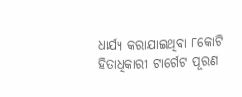ଧାର୍ଯ୍ୟ କରାଯାଇଥିବା ୮କୋଟି ହିତାଧିକାରୀ ଟାର୍ଗେଟ ପୂରଣ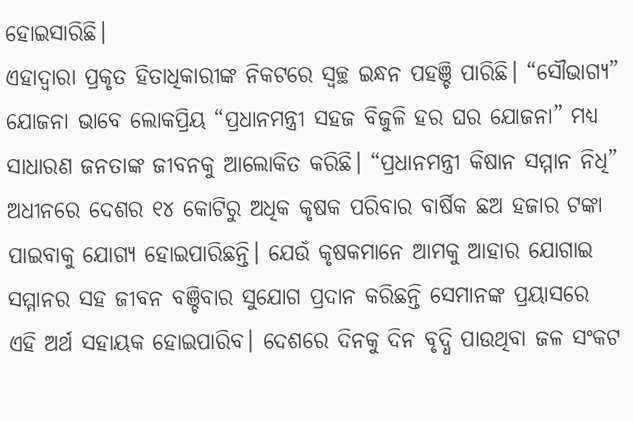ହୋଇସାରିଛି।
ଏହାଦ୍ୱାରା ପ୍ରକୃତ ହିତାଧିକାରୀଙ୍କ ନିକଟରେ ସ୍ୱଚ୍ଛ ଇନ୍ଧନ ପହଞ୍ଚି ପାରିଛି। “ସୌଭାଗ୍ୟ” ଯୋଜନା ଭାବେ ଲୋକପ୍ରିୟ “ପ୍ରଧାନମନ୍ତ୍ରୀ ସହଜ ବିଜୁଳି ହର ଘର ଯୋଜନା” ମଧ୍ୟ ସାଧାରଣ ଜନତାଙ୍କ ଜୀବନକୁ ଆଲୋକିତ କରିଛି। “ପ୍ରଧାନମନ୍ତ୍ରୀ କିଷାନ ସମ୍ମାନ ନିଧି” ଅଧୀନରେ ଦେଶର ୧୪ କୋଟିରୁ ଅଧିକ କୃଷକ ପରିବାର ବାର୍ଷିକ ଛଅ ହଜାର ଟଙ୍କା ପାଇବାକୁ ଯୋଗ୍ୟ ହୋଇପାରିଛନ୍ତି। ଯେଉଁ କୃଷକମାନେ ଆମକୁ ଆହାର ଯୋଗାଇ ସମ୍ମାନର ସହ ଜୀବନ ବଞ୍ଚିବାର ସୁଯୋଗ ପ୍ରଦାନ କରିଛନ୍ତି ସେମାନଙ୍କ ପ୍ରୟାସରେ ଏହି ଅର୍ଥ ସହାୟକ ହୋଇପାରିବ। ଦେଶରେ ଦିନକୁ ଦିନ ବୃଦ୍ଧି ପାଉଥିବା ଜଳ ସଂକଟ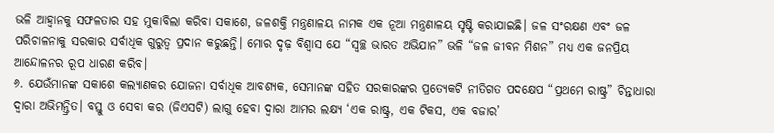ଭଳି ଆହ୍ୱାନକୁ ସଫଳତାର ସହ ମୁକାବିଲା କରିବା ସକାଶେ, ଜଳଶକ୍ତି ମନ୍ତ୍ରଣାଳୟ ନାମକ ଏକ ନୂଆ ମନ୍ତ୍ରଣାଳୟ ସୃଷ୍ଟି କରାଯାଇଛି। ଜଳ ସଂରକ୍ଷଣ ଏବଂ ଜଳ ପରିଚାଳନାକୁ ସରକାର ସର୍ବାଧିକ ଗୁରୁତ୍ୱ ପ୍ରଦାନ କରୁଛନ୍ତି। ମୋର ଦୃଢ଼ ବିଶ୍ୱାସ ଯେ “ସ୍ୱଚ୍ଛ ଭାରତ ଅଭିଯାନ” ଭଳି “ଜଳ ଜୀବନ ମିଶନ” ମଧ୍ୟ ଏକ ଜନପ୍ରିୟ ଆନ୍ଦୋଳନର ରୂପ ଧାରଣ କରିବ।
୬. ଯେଉଁମାନଙ୍କ ସକାଶେ କଲ୍ୟାଣକର ଯୋଜନା ସର୍ବାଧିକ ଆବଶ୍ୟକ, ସେମାନଙ୍କ ସହିତ ସରକାରଙ୍କର ପ୍ରତ୍ୟେକଟି ନୀତିଗତ ପଦକ୍ଷେପ “ପ୍ରଥମେ ରାଷ୍ଟ୍ର” ଚିନ୍ତାଧାରା ଦ୍ୱାରା ଅଭିମନ୍ତ୍ରିତ। ବସ୍ତୁ ଓ ସେବା କର (ଜିଏସଟି) ଲାଗୁ ହେବା ଦ୍ୱାରା ଆମର ଲକ୍ଷ୍ୟ ‘ଏକ ରାଷ୍ଟ୍ର, ଏକ ଟିକସ, ଏକ ବଜାର’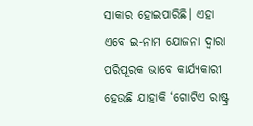ସାକାର ହୋଇପାରିଛି। ଏହା ଏବେ ଇ-ନାମ ଯୋଜନା ଦ୍ୱାରା ପରିପୂରକ ଭାବେ କାର୍ଯ୍ୟକାରୀ ହେଉଛି ଯାହାକି ‘ଗୋଟିଏ ରାଷ୍ଟ୍ର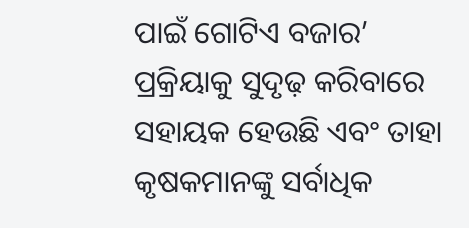ପାଇଁ ଗୋଟିଏ ବଜାର’ ପ୍ରକ୍ରିୟାକୁ ସୁଦୃଢ଼ କରିବାରେ ସହାୟକ ହେଉଛି ଏବଂ ତାହା କୃଷକମାନଙ୍କୁ ସର୍ବାଧିକ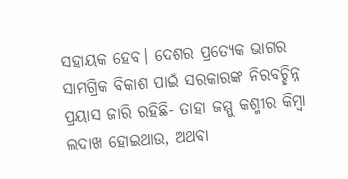ସହାୟକ ହେବ। ଦେଶର ପ୍ରତ୍ୟେକ ଭାଗର ସାମଗ୍ରିକ ବିକାଶ ପାଇଁ ସରକାରଙ୍କ ନିରବଚ୍ଛିନ୍ନ ପ୍ରୟାସ ଜାରି ରହିଛି- ତାହା ଜମ୍ମୁ କଶ୍ମୀର କିମ୍ବା ଲଦାଖ ହୋଇଥାଉ, ଅଥବା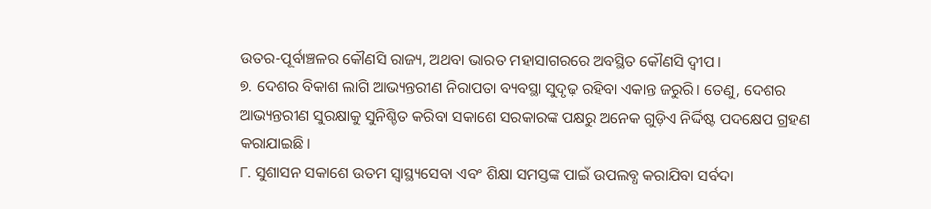ଉତର-ପୂର୍ବାଞ୍ଚଳର କୌଣସି ରାଜ୍ୟ, ଅଥବା ଭାରତ ମହାସାଗରରେ ଅବସ୍ଥିତ କୌଣସି ଦ୍ୱୀପ।
୭. ଦେଶର ବିକାଶ ଲାଗି ଆଭ୍ୟନ୍ତରୀଣ ନିରାପତା ବ୍ୟବସ୍ଥା ସୁଦୃଢ଼ ରହିବା ଏକାନ୍ତ ଜରୁରି। ତେଣୁ, ଦେଶର ଆଭ୍ୟନ୍ତରୀଣ ସୁରକ୍ଷାକୁ ସୁନିଶ୍ଚିତ କରିବା ସକାଶେ ସରକାରଙ୍କ ପକ୍ଷରୁ ଅନେକ ଗୁଡ଼ିଏ ନିର୍ଦ୍ଦିଷ୍ଟ ପଦକ୍ଷେପ ଗ୍ରହଣ କରାଯାଇଛି।
୮. ସୁଶାସନ ସକାଶେ ଉତମ ସ୍ୱାସ୍ଥ୍ୟସେବା ଏବଂ ଶିକ୍ଷା ସମସ୍ତଙ୍କ ପାଇଁ ଉପଲବ୍ଧ କରାଯିବା ସର୍ବଦା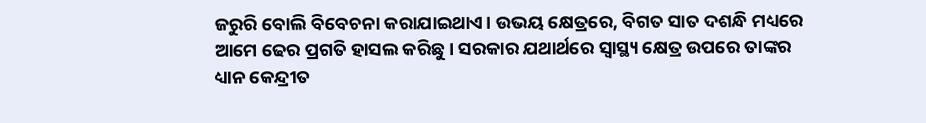ଜରୁରି ବୋଲି ବିବେଚନା କରାଯାଇଥାଏ। ଉଭୟ କ୍ଷେତ୍ରରେ, ବିଗତ ସାତ ଦଶନ୍ଧି ମଧ୍ୟରେ ଆମେ ଢେର ପ୍ରଗତି ହାସଲ କରିଛୁ। ସରକାର ଯଥାର୍ଥରେ ସ୍ୱାସ୍ଥ୍ୟ କ୍ଷେତ୍ର ଉପରେ ତାଙ୍କର ଧ୍ୟାନ କେନ୍ଦ୍ରୀତ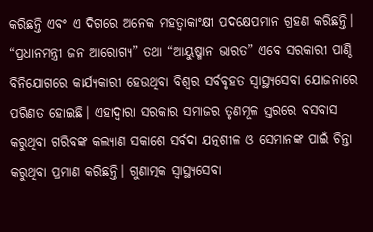କରିଛନ୍ତି ଏବଂ ଏ ଦିଗରେ ଅନେକ ମହତ୍ୱାକାଂକ୍ଷୀ ପଦକ୍ଷେପମାନ ଗ୍ରହଣ କରିଛନ୍ତି। “ପ୍ରଧାନମନ୍ତ୍ରୀ ଜନ ଆରୋଗ୍ୟ” ତଥା “ଆୟୁଷ୍ମାନ ଭାରତ” ଏବେ ସରକାରୀ ପାଣ୍ଠି ବିନିଯୋଗରେ କାର୍ଯ୍ୟକାରୀ ହେଉଥିବା ବିଶ୍ୱର ସର୍ବବୃହତ ସ୍ୱାସ୍ଥ୍ୟସେବା ଯୋଜନାରେ ପରିଣତ ହୋଇଛି। ଏହାଦ୍ୱାରା ସରକାର ସମାଜର ତୃଣମୂଳ ସ୍ତରରେ ବସବାସ କରୁଥିବା ଗରିବଙ୍କ କଲ୍ୟାଣ ସକାଶେ ସର୍ବଦା ଯତ୍ନଶୀଳ ଓ ସେମାନଙ୍କ ପାଇଁ ଚିନ୍ତା କରୁଥିବା ପ୍ରମାଣ କରିଛନ୍ତି। ଗୁଣାତ୍ମକ ସ୍ୱାସ୍ଥ୍ୟସେବା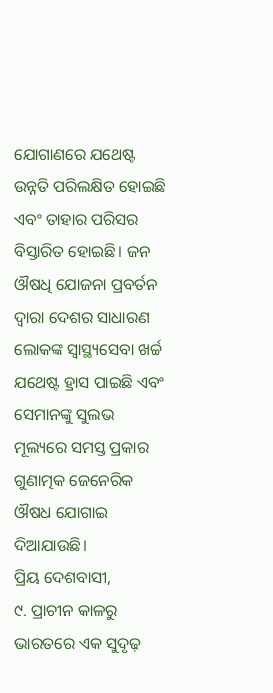ଯୋଗାଣରେ ଯଥେଷ୍ଟ ଉନ୍ନତି ପରିଲକ୍ଷିତ ହୋଇଛି ଏବଂ ତାହାର ପରିସର ବିସ୍ତାରିତ ହୋଇଛି। ଜନ ଔଷଧି ଯୋଜନା ପ୍ରବର୍ତନ ଦ୍ୱାରା ଦେଶର ସାଧାରଣ ଲୋକଙ୍କ ସ୍ୱାସ୍ଥ୍ୟସେବା ଖର୍ଚ୍ଚ ଯଥେଷ୍ଟ ହ୍ରାସ ପାଇଛି ଏବଂ ସେମାନଙ୍କୁ ସୁଲଭ ମୂଲ୍ୟରେ ସମସ୍ତ ପ୍ରକାର ଗୁଣାତ୍ମକ ଜେନେରିକ ଔଷଧ ଯୋଗାଇ ଦିଆଯାଉଛି।
ପ୍ରିୟ ଦେଶବାସୀ,
୯. ପ୍ରାଚୀନ କାଳରୁ ଭାରତରେ ଏକ ସୁଦୃଢ଼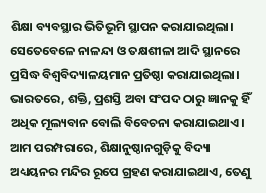ଶିକ୍ଷା ବ୍ୟବସ୍ଥାର ଭିତିଭୂମି ସ୍ଥାପନ କରାଯାଇଥିଲା। ସେତେବେଳେ ନାଳନ୍ଦା ଓ ତକ୍ଷଶୀଳା ଆଦି ସ୍ଥାନରେ ପ୍ରସିଦ୍ଧ ବିଶ୍ୱବିଦ୍ୟାଳୟମାନ ପ୍ରତିଷ୍ଠା କରାଯାଇଥିଲା। ଭାରତରେ, ଶକ୍ତି, ପ୍ରଶସ୍ତି ଅବା ସଂପଦ ଠାରୁ ଜ୍ଞାନକୁ ହିଁ ଅଧିକ ମୂଲ୍ୟବାନ ବୋଲି ବିବେଚନା କରାଯାଇଥାଏ। ଆମ ପରମ୍ପରାରେ, ଶିକ୍ଷାନୁଷ୍ଠାନଗୁଡ଼ିକୁ ବିଦ୍ୟା ଅଧ୍ୟୟନର ମନ୍ଦିର ରୂପେ ଗ୍ରହଣ କରାଯାଇଥାଏ, ତେଣୁ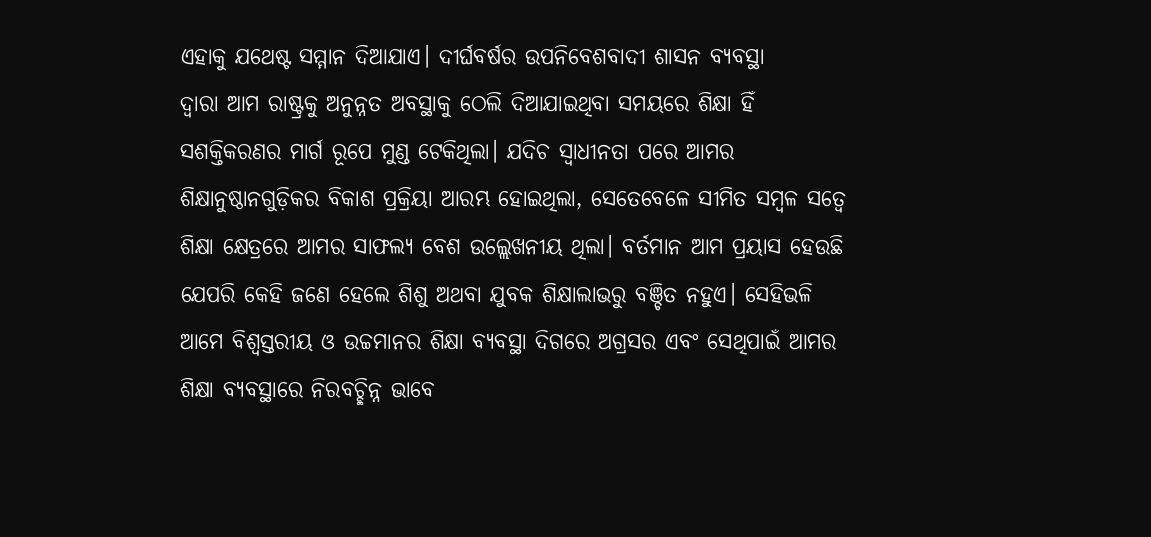ଏହାକୁ ଯଥେଷ୍ଟ ସମ୍ମାନ ଦିଆଯାଏ। ଦୀର୍ଘବର୍ଷର ଉପନିବେଶବାଦୀ ଶାସନ ବ୍ୟବସ୍ଥା
ଦ୍ୱାରା ଆମ ରାଷ୍ଟ୍ରକୁ ଅନୁନ୍ନତ ଅବସ୍ଥାକୁ ଠେଲି ଦିଆଯାଇଥିବା ସମୟରେ ଶିକ୍ଷା ହିଁ ସଶକ୍ତିକରଣର ମାର୍ଗ ରୂପେ ମୁଣ୍ଡ ଟେକିଥିଲା। ଯଦିଚ ସ୍ୱାଧୀନତା ପରେ ଆମର ଶିକ୍ଷାନୁଷ୍ଠାନଗୁଡ଼ିକର ବିକାଶ ପ୍ରକ୍ରିୟା ଆରମ୍ଭ ହୋଇଥିଲା, ସେତେବେଳେ ସୀମିତ ସମ୍ବଳ ସତ୍ୱେ ଶିକ୍ଷା କ୍ଷେତ୍ରରେ ଆମର ସାଫଲ୍ୟ ବେଶ ଉଲ୍ଲେଖନୀୟ ଥିଲା। ବର୍ତମାନ ଆମ ପ୍ରୟାସ ହେଉଛି ଯେପରି କେହି ଜଣେ ହେଲେ ଶିଶୁ ଅଥବା ଯୁବକ ଶିକ୍ଷାଲାଭରୁ ବଞ୍ଚିତ ନହୁଏ। ସେହିଭଳି ଆମେ ବିଶ୍ୱସ୍ତରୀୟ ଓ ଉଚ୍ଚମାନର ଶିକ୍ଷା ବ୍ୟବସ୍ଥା ଦିଗରେ ଅଗ୍ରସର ଏବଂ ସେଥିପାଇଁ ଆମର ଶିକ୍ଷା ବ୍ୟବସ୍ଥାରେ ନିରବଚ୍ଛିନ୍ନ ଭାବେ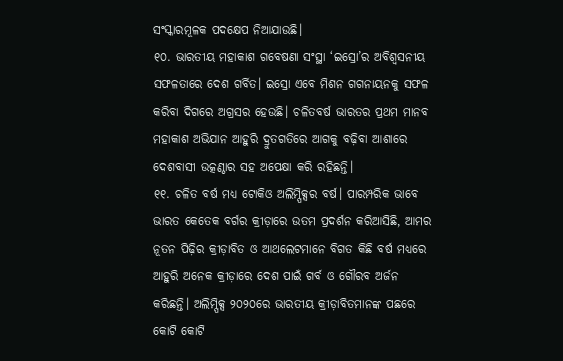ସଂସ୍କାରମୂଳକ ପଦକ୍ଷେପ ନିଆଯାଉଛି।
୧୦. ଭାରତୀୟ ମହାକାଶ ଗବେଷଣା ସଂସ୍ଥା ‘ଇସ୍ରୋ’ର ଅବିଶ୍ୱସନୀୟ ସଫଳତାରେ ଦେଶ ଗର୍ବିତ। ଇସ୍ରୋ ଏବେ ମିଶନ ଗଗନାୟନକୁ ସଫଳ କରିବା ଦିଗରେ ଅଗ୍ରସର ହେଉଛି। ଚଳିତବର୍ଷ ଭାରତର ପ୍ରଥମ ମାନବ ମହାକାଶ ଅଭିଯାନ ଆହୁରି ଦ୍ରୁତଗତିରେ ଆଗକୁ ବଢ଼ିବା ଆଶାରେ ଦେଶବାସୀ ଉତ୍କଣ୍ଠାର ସହ ଅପେକ୍ଷା କରି ରହିଛନ୍ତି।
୧୧. ଚଳିତ ବର୍ଷ ମଧ୍ୟ ଟୋକିଓ ଅଲିମ୍ପିକ୍ସର ବର୍ଷ। ପାରମ୍ପରିକ ଭାବେ ଭାରତ କେତେକ ବର୍ଗର କ୍ରୀଡ଼ାରେ ଉତମ ପ୍ରଦର୍ଶନ କରିଆସିଛି, ଆମର ନୂତନ ପିଢ଼ିର କ୍ରୀଡ଼ାବିତ ଓ ଆଥଲେଟମାନେ ବିଗତ କିଛି ବର୍ଷ ମଧ୍ୟରେ ଆହୁରି ଅନେକ କ୍ରୀଡ଼ାରେ ଦେଶ ପାଇଁ ଗର୍ବ ଓ ଗୌରବ ଅର୍ଜନ କରିଛନ୍ତି। ଅଲିମ୍ପିକ୍ସ ୨୦୨୦ରେ ଭାରତୀୟ କ୍ରୀଡ଼ାବିତମାନଙ୍କ ପଛରେ କୋଟି କୋଟି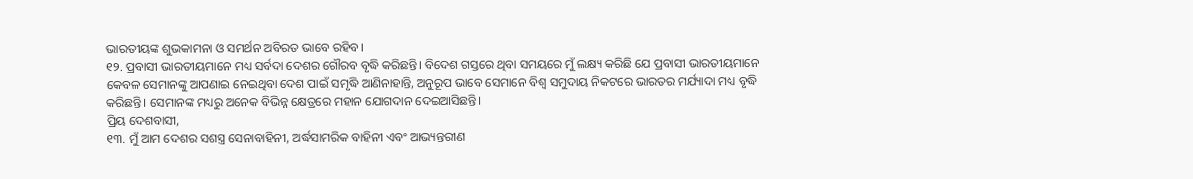ଭାରତୀୟଙ୍କ ଶୁଭକାମନା ଓ ସମର୍ଥନ ଅବିରତ ଭାବେ ରହିବ।
୧୨. ପ୍ରବାସୀ ଭାରତୀୟମାନେ ମଧ୍ୟ ସର୍ବଦା ଦେଶର ଗୌରବ ବୃଦ୍ଧି କରିଛନ୍ତି। ବିଦେଶ ଗସ୍ତରେ ଥିବା ସମୟରେ ମୁଁ ଲକ୍ଷ୍ୟ କରିଛି ଯେ ପ୍ରବାସୀ ଭାରତୀୟମାନେ କେବଳ ସେମାନଙ୍କୁ ଆପଣାଇ ନେଇଥିବା ଦେଶ ପାଇଁ ସମୃଦ୍ଧି ଆଣିନାହାନ୍ତି, ଅନୁରୂପ ଭାବେ ସେମାନେ ବିଶ୍ୱ ସମୁଦାୟ ନିକଟରେ ଭାରତର ମର୍ଯ୍ୟାଦା ମଧ୍ୟ ବୃଦ୍ଧି କରିଛନ୍ତି। ସେମାନଙ୍କ ମଧ୍ୟରୁ ଅନେକ ବିଭିନ୍ନ କ୍ଷେତ୍ରରେ ମହାନ ଯୋଗଦାନ ଦେଇଆସିଛନ୍ତି।
ପ୍ରିୟ ଦେଶବାସୀ,
୧୩. ମୁଁ ଆମ ଦେଶର ସଶସ୍ତ୍ର ସେନାବାହିନୀ, ଅର୍ଦ୍ଧସାମରିକ ବାହିନୀ ଏବଂ ଆଭ୍ୟନ୍ତରୀଣ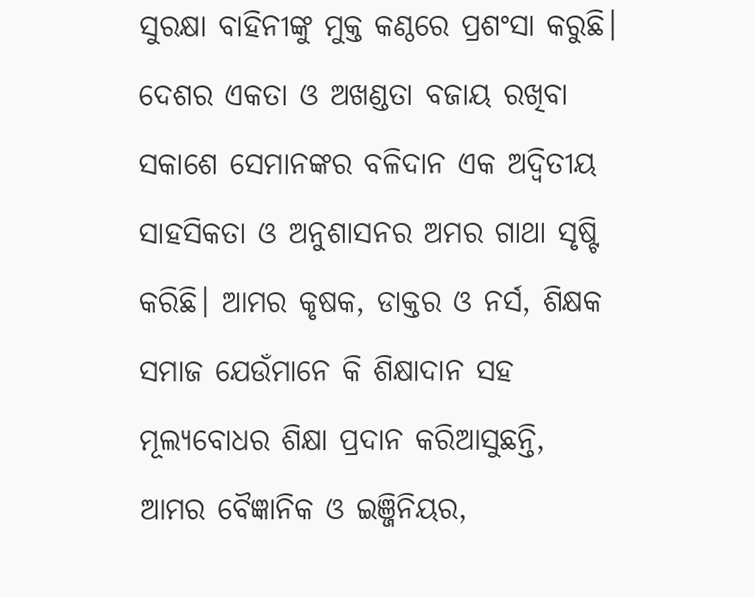ସୁରକ୍ଷା ବାହିନୀଙ୍କୁ ମୁକ୍ତ କଣ୍ଠରେ ପ୍ରଶଂସା କରୁଛି। ଦେଶର ଏକତା ଓ ଅଖଣ୍ଡତା ବଜାୟ ରଖିବା ସକାଶେ ସେମାନଙ୍କର ବଳିଦାନ ଏକ ଅଦ୍ୱିତୀୟ ସାହସିକତା ଓ ଅନୁଶାସନର ଅମର ଗାଥା ସୃଷ୍ଟି କରିଛି। ଆମର କୃଷକ, ଡାକ୍ତର ଓ ନର୍ସ, ଶିକ୍ଷକ ସମାଜ ଯେଉଁମାନେ କି ଶିକ୍ଷାଦାନ ସହ ମୂଲ୍ୟବୋଧର ଶିକ୍ଷା ପ୍ରଦାନ କରିଆସୁଛନ୍ତି, ଆମର ବୈଜ୍ଞାନିକ ଓ ଇଞ୍ଜିନିୟର,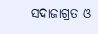ସଦାଜାଗ୍ରତ ଓ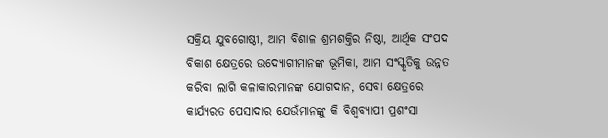ସକ୍ରିୟ ଯୁବଗୋଷ୍ଠୀ, ଆମ ବିଶାଳ ଶ୍ରମଶକ୍ତିର ନିଷ୍ଠା, ଆର୍ଥିକ ସଂପଦ ବିକାଶ କ୍ଷେତ୍ରରେ ଉଦ୍ୟୋଗୀମାନଙ୍କ ଭୂମିକା, ଆମ ସଂସ୍କୃତିକୁ ଉନ୍ନତ କରିବା ଲାଗି କଳାକାରମାନଙ୍କ ଯୋଗଦାନ, ସେବା କ୍ଷେତ୍ରରେ କାର୍ଯ୍ୟରତ ପେସାଦାର ଯେଉଁମାନଙ୍କୁ କି ବିଶ୍ୱବ୍ୟାପୀ ପ୍ରଶଂସା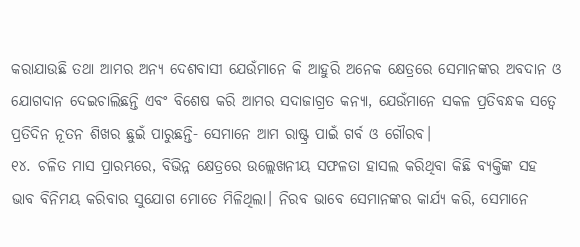କରାଯାଉଛି ତଥା ଆମର ଅନ୍ୟ ଦେଶବାସୀ ଯେଉଁମାନେ କି ଆହୁରି ଅନେକ କ୍ଷେତ୍ରରେ ସେମାନଙ୍କର ଅବଦାନ ଓ ଯୋଗଦାନ ଦେଇଚାଲିଛନ୍ତି ଏବଂ ବିଶେଷ କରି ଆମର ସଦାଜାଗ୍ରତ କନ୍ୟା, ଯେଉଁମାନେ ସକଳ ପ୍ରତିବନ୍ଧକ ସତ୍ୱେ ପ୍ରତିଦିନ ନୂତନ ଶିଖର ଛୁଇଁ ପାରୁଛନ୍ତି- ସେମାନେ ଆମ ରାଷ୍ଟ୍ର ପାଇଁ ଗର୍ବ ଓ ଗୌରବ।
୧୪. ଚଳିତ ମାସ ପ୍ରାରମ୍ଭରେ, ବିଭିନ୍ନ କ୍ଷେତ୍ରରେ ଉଲ୍ଲେଖନୀୟ ସଫଳତା ହାସଲ କରିଥିବା କିଛି ବ୍ୟକ୍ତିଙ୍କ ସହ ଭାବ ବିନିମୟ କରିବାର ସୁଯୋଗ ମୋତେ ମିଳିଥିଲା। ନିରବ ଭାବେ ସେମାନଙ୍କର କାର୍ଯ୍ୟ କରି, ସେମାନେ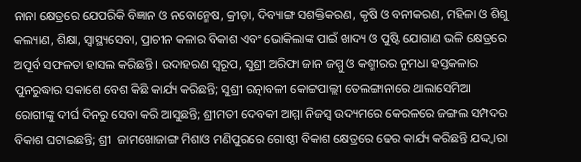ନାନା କ୍ଷେତ୍ରରେ ଯେପରିକି ବିଜ୍ଞାନ ଓ ନବୋନ୍ମେଷ, କ୍ରୀଡ଼ା, ଦିବ୍ୟାଙ୍ଗ ସଶକ୍ତିକରଣ, କୃଷି ଓ ବନୀକରଣ, ମହିଳା ଓ ଶିଶୁ କଲ୍ୟାଣ, ଶିକ୍ଷା, ସ୍ୱାସ୍ଥ୍ୟସେବା, ପ୍ରାଚୀନ କଳାର ବିକାଶ ଏବଂ ଭୋକିଲାଙ୍କ ପାଇଁ ଖାଦ୍ୟ ଓ ପୁଷ୍ଟି ଯୋଗାଣ ଭଳି କ୍ଷେତ୍ରରେ ଅପୂର୍ବ ସଫଳତା ହାସଲ କରିଛନ୍ତି। ଉଦାହରଣ ସ୍ୱରୂପ, ସୁଶ୍ରୀ ଅରିଫା ଜାନ ଜମ୍ମୁ ଓ କଶ୍ମୀରର ନୁମଧା ହସ୍ତକଳାର ପୁନରୁଦ୍ଧାର ସକାଶେ ବେଶ କିଛି କାର୍ଯ୍ୟ କରିଛନ୍ତି; ସୁଶ୍ରୀ ରତ୍ନାବଳୀ କୋଟ୍ଟପାଲ୍ଲୀ ତେଲଙ୍ଗାନାରେ ଥାଲାସେମିଆ ରୋଗୀଙ୍କୁ ଦୀର୍ଘ ଦିନରୁ ସେବା କରି ଆସୁଛନ୍ତି; ଶ୍ରୀମତୀ ଦେବକୀ ଆମ୍ମା ନିଜସ୍ୱ ଉଦ୍ୟମରେ କେରଳରେ ଜଙ୍ଗଲ ସମ୍ପଦର ବିକାଶ ଘଟାଇଛନ୍ତି; ଶ୍ରୀ  ଜାମଖୋଜାଙ୍ଗ ମିଶାଓ ମଣିପୁରରେ ଗୋଷ୍ଠୀ ବିକାଶ କ୍ଷେତ୍ରରେ ଢେର କାର୍ଯ୍ୟ କରିଛନ୍ତି ଯଦ୍ଦ୍ୱାରା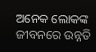ଅନେକ ଲୋକଙ୍କ ଜୀବନରେ ଉନ୍ନତି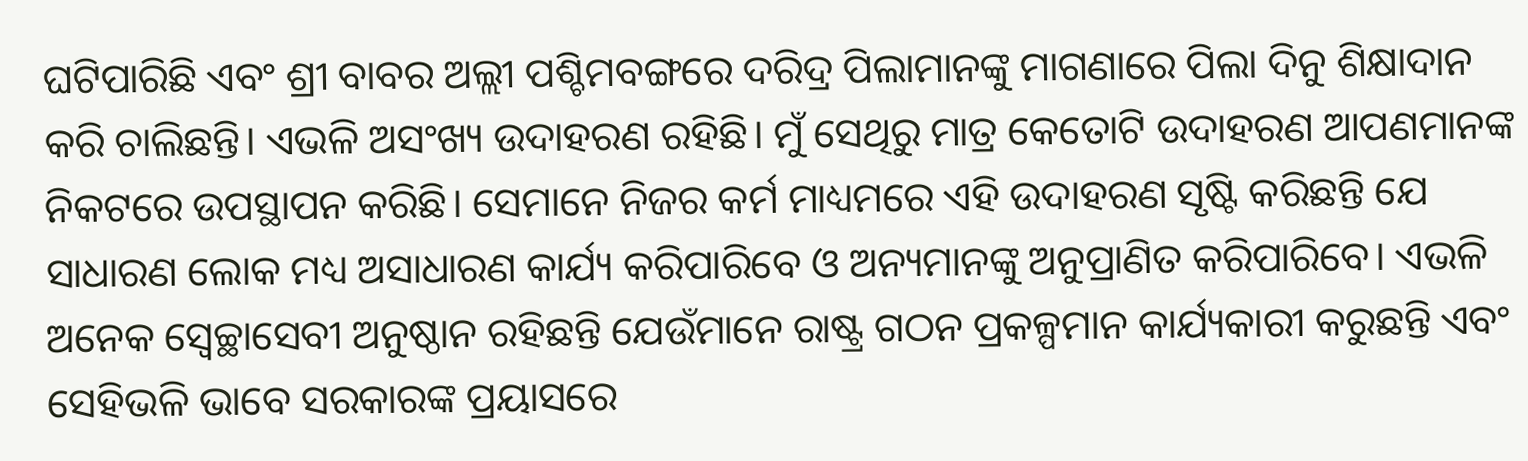ଘଟିପାରିଛି ଏବଂ ଶ୍ରୀ ବାବର ଅଲ୍ଲୀ ପଶ୍ଚିମବଙ୍ଗରେ ଦରିଦ୍ର ପିଲାମାନଙ୍କୁ ମାଗଣାରେ ପିଲା ଦିନୁ ଶିକ୍ଷାଦାନ କରି ଚାଲିଛନ୍ତି। ଏଭଳି ଅସଂଖ୍ୟ ଉଦାହରଣ ରହିଛି। ମୁଁ ସେଥିରୁ ମାତ୍ର କେତୋଟି ଉଦାହରଣ ଆପଣମାନଙ୍କ ନିକଟରେ ଉପସ୍ଥାପନ କରିଛି। ସେମାନେ ନିଜର କର୍ମ ମାଧ୍ୟମରେ ଏହି ଉଦାହରଣ ସୃଷ୍ଟି କରିଛନ୍ତି ଯେ ସାଧାରଣ ଲୋକ ମଧ୍ୟ ଅସାଧାରଣ କାର୍ଯ୍ୟ କରିପାରିବେ ଓ ଅନ୍ୟମାନଙ୍କୁ ଅନୁପ୍ରାଣିତ କରିପାରିବେ। ଏଭଳି ଅନେକ ସ୍ୱେଚ୍ଛାସେବୀ ଅନୁଷ୍ଠାନ ରହିଛନ୍ତି ଯେଉଁମାନେ ରାଷ୍ଟ୍ର ଗଠନ ପ୍ରକଳ୍ପମାନ କାର୍ଯ୍ୟକାରୀ କରୁଛନ୍ତି ଏବଂ ସେହିଭଳି ଭାବେ ସରକାରଙ୍କ ପ୍ରୟାସରେ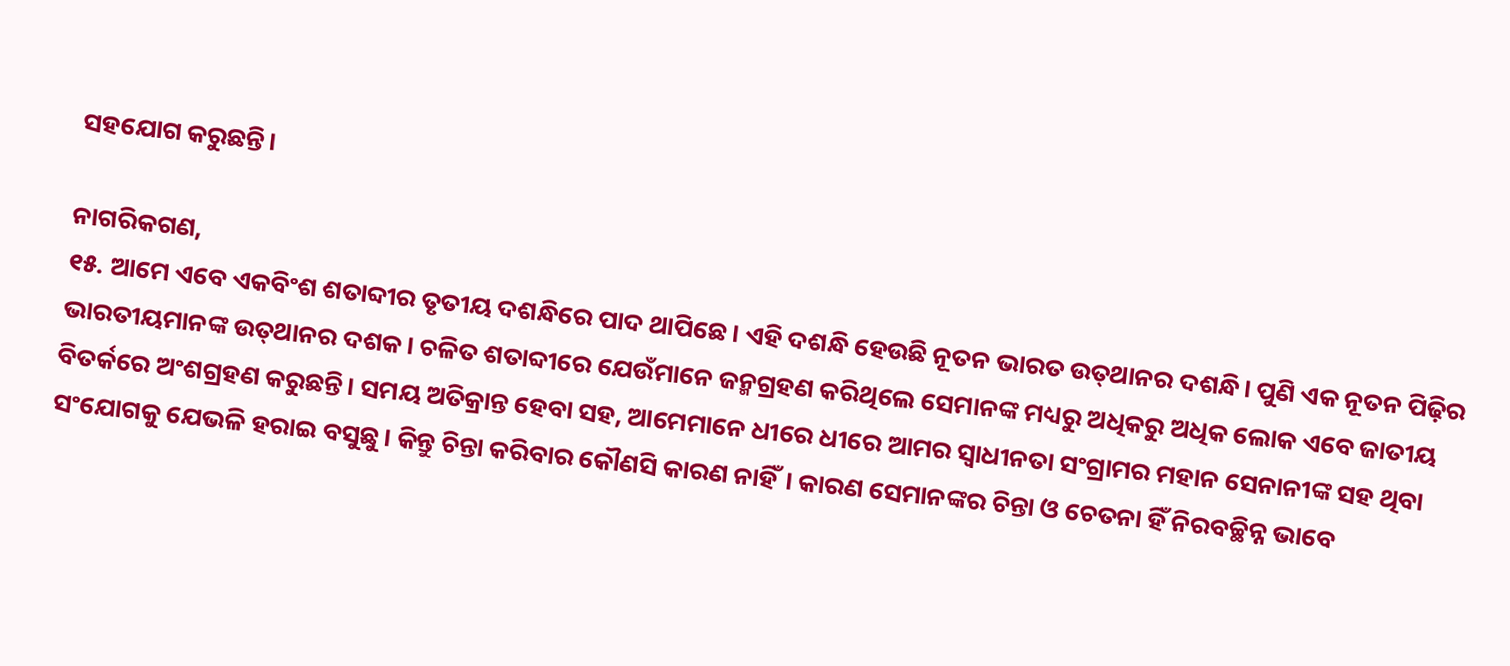ସହଯୋଗ କରୁଛନ୍ତି।

ନାଗରିକଗଣ,
୧୫. ଆମେ ଏବେ ଏକବିଂଶ ଶତାବ୍ଦୀର ତୃତୀୟ ଦଶନ୍ଧିରେ ପାଦ ଥାପିଛେ। ଏହି ଦଶନ୍ଧି ହେଉଛି ନୂତନ ଭାରତ ଉତ୍‍ଥାନର ଦଶନ୍ଧି। ପୁଣି ଏକ ନୂତନ ପିଢ଼ିର ଭାରତୀୟମାନଙ୍କ ଉତ୍‍ଥାନର ଦଶକ। ଚଳିତ ଶତାବ୍ଦୀରେ ଯେଉଁମାନେ ଜନ୍ମଗ୍ରହଣ କରିଥିଲେ ସେମାନଙ୍କ ମଧ୍ୟରୁ ଅଧିକରୁ ଅଧିକ ଲୋକ ଏବେ ଜାତୀୟ ବିତର୍କରେ ଅଂଶଗ୍ରହଣ କରୁଛନ୍ତି। ସମୟ ଅତିକ୍ରାନ୍ତ ହେବା ସହ, ଆମେମାନେ ଧୀରେ ଧୀରେ ଆମର ସ୍ୱାଧୀନତା ସଂଗ୍ରାମର ମହାନ ସେନାନୀଙ୍କ ସହ ଥିବା ସଂଯୋଗକୁ ଯେଭଳି ହରାଇ ବସୁଛୁ। କିନ୍ତୁ ଚିନ୍ତା କରିବାର କୌଣସି କାରଣ ନାହିଁ। କାରଣ ସେମାନଙ୍କର ଚିନ୍ତା ଓ ଚେତନା ହିଁ ନିରବଚ୍ଛିନ୍ନ ଭାବେ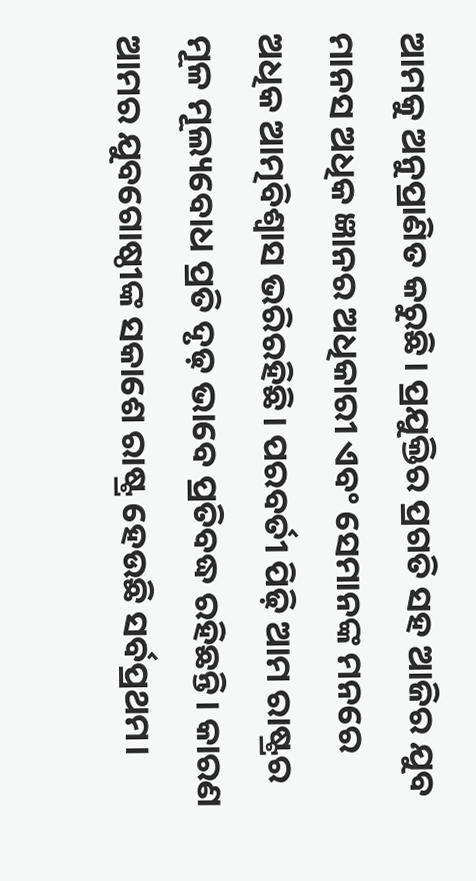ଆମକୁ ଅନୁପ୍ରାଣିତ କରୁଛି। ପ୍ରଯୁକ୍ତିର ପ୍ରଗତି ସହ ଆଜିର ଯୁବ ମାନସ ଅଧିକ ଜ୍ଞାନର ଅଧିକାରୀ ଏବଂ ସେମାନଙ୍କ ମନରେ ଅଧିକ ଆତ୍ମବିଶ୍ୱାସ ଭରିରହିଛି। ପରବର୍ତୀ ପିଢ଼ି ଆମ ରାଷ୍ଟ୍ରର ମୂଳ ମୂଲ୍ୟବୋଧ ପ୍ରତି ଦୃଢ଼ ଭାବେ ପ୍ରତିବଦ୍ଧ ରହିଛନ୍ତି। କାରଣ ଆମର ଯୁବଗୋଷ୍ଠୀଙ୍କ ସକାଶେ ରାଷ୍ଟ୍ର ହେଉଛି ସର୍ବପ୍ରଥମ।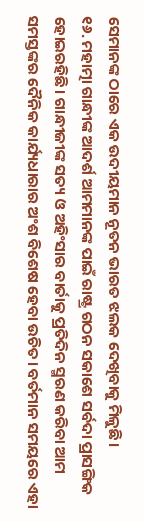ସେମାନଙ୍କ ଠାରେ ଏକ ଉଦୀୟମାନ ନୂତନ ଭାରତ ଝଲକ ଦେଖିବାକୁ ମିଳୁଛି।
୧୬. ମହାତ୍ମା ଗାନ୍ଧୀଙ୍କ ଆଦର୍ଶ ଆମମାନଙ୍କ ପାଇଁ ରାଷ୍ଟ୍ର ଗଠନ ସକାଶେ ସର୍ବଦା ପ୍ରାସଙ୍ଗିକ ହୋଇରହିଛି। ଗାନ୍ଧୀଜୀଙ୍କ ସତ୍ୟ ଓ ଅହିଂସାର ବାର୍ତାକୁ ପ୍ରତିଦିନ ସ୍ମରଣ କରିବା ଆମ ସମସ୍ତଙ୍କର ଦୈନିକ କାର୍ଯ୍ୟଧାରାର ଅଂଶ ବିଶେଷ ହେବା ଉଚିତ। ବର୍ତମାନ ସମୟରେ ଏହା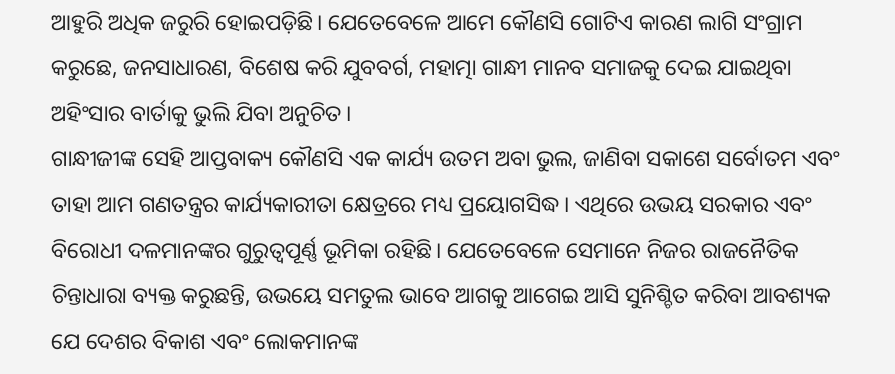ଆହୁରି ଅଧିକ ଜରୁରି ହୋଇପଡ଼ିଛି। ଯେତେବେଳେ ଆମେ କୌଣସି ଗୋଟିଏ କାରଣ ଲାଗି ସଂଗ୍ରାମ କରୁଛେ, ଜନସାଧାରଣ, ବିଶେଷ କରି ଯୁବବର୍ଗ, ମହାତ୍ମା ଗାନ୍ଧୀ ମାନବ ସମାଜକୁ ଦେଇ ଯାଇଥିବା ଅହିଂସାର ବାର୍ତାକୁ ଭୁଲି ଯିବା ଅନୁଚିତ।
ଗାନ୍ଧୀଜୀଙ୍କ ସେହି ଆପ୍ତବାକ୍ୟ କୌଣସି ଏକ କାର୍ଯ୍ୟ ଉତମ ଅବା ଭୁଲ, ଜାଣିବା ସକାଶେ ସର୍ବୋତମ ଏବଂ ତାହା ଆମ ଗଣତନ୍ତ୍ରର କାର୍ଯ୍ୟକାରୀତା କ୍ଷେତ୍ରରେ ମଧ୍ୟ ପ୍ରୟୋଗସିଦ୍ଧ। ଏଥିରେ ଉଭୟ ସରକାର ଏବଂ ବିରୋଧୀ ଦଳମାନଙ୍କର ଗୁରୁତ୍ୱପୂର୍ଣ୍ଣ ଭୂମିକା ରହିଛି। ଯେତେବେଳେ ସେମାନେ ନିଜର ରାଜନୈତିକ ଚିନ୍ତାଧାରା ବ୍ୟକ୍ତ କରୁଛନ୍ତି, ଉଭୟେ ସମତୁଲ ଭାବେ ଆଗକୁ ଆଗେଇ ଆସି ସୁନିଶ୍ଚିତ କରିବା ଆବଶ୍ୟକ ଯେ ଦେଶର ବିକାଶ ଏବଂ ଲୋକମାନଙ୍କ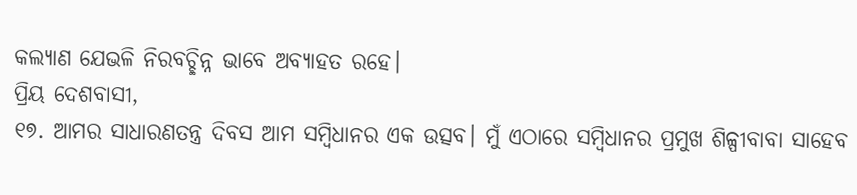କଲ୍ୟାଣ ଯେଭଳି ନିରବଚ୍ଛିନ୍ନ ଭାବେ ଅବ୍ୟାହତ ରହେ।
ପ୍ରିୟ ଦେଶବାସୀ,
୧୭. ଆମର ସାଧାରଣତନ୍ତ୍ର ଦିବସ ଆମ ସମ୍ବିଧାନର ଏକ ଉତ୍ସବ। ମୁଁ ଏଠାରେ ସମ୍ବିଧାନର ପ୍ରମୁଖ ଶିଳ୍ପୀବାବା ସାହେବ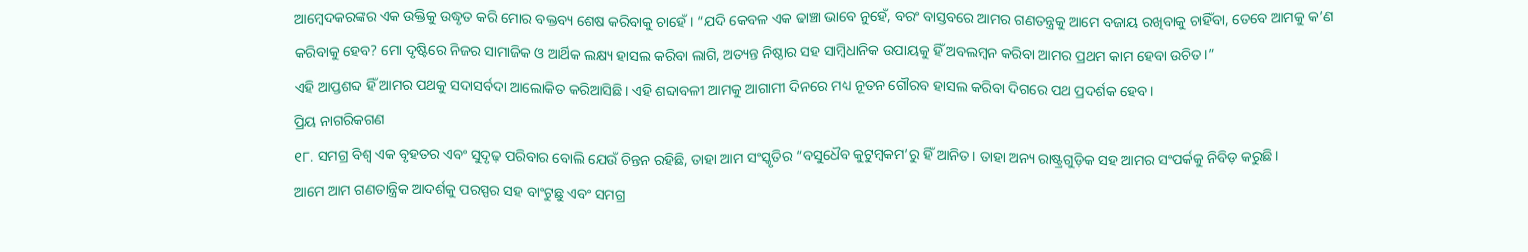ଆମ୍ବେଦକରଙ୍କର ଏକ ଉକ୍ତିକୁ ଉଦ୍ଧୃତ କରି ମୋର ବକ୍ତବ୍ୟ ଶେଷ କରିବାକୁ ଚାହେଁ। “ଯଦି କେବଳ ଏକ ଢାଞ୍ଚା ଭାବେ ନୁହେଁ, ବରଂ ବାସ୍ତବରେ ଆମର ଗଣତନ୍ତ୍ରକୁ ଆମେ ବଜାୟ ରଖିବାକୁ ଚାହିଁବା, ତେବେ ଆମକୁ କ’ଣ କରିବାକୁ ହେବ? ମୋ ଦୃଷ୍ଟିରେ ନିଜର ସାମାଜିକ ଓ ଆର୍ଥିକ ଲକ୍ଷ୍ୟ ହାସଲ କରିବା ଲାଗି, ଅତ୍ୟନ୍ତ ନିଷ୍ଠାର ସହ ସାମ୍ବିଧାନିକ ଉପାୟକୁ ହିଁ ଅବଲମ୍ବନ କରିବା ଆମର ପ୍ରଥମ କାମ ହେବା ଉଚିତ।”
ଏହି ଆପ୍ତଶବ୍ଦ ହିଁ ଆମର ପଥକୁ ସଦାସର୍ବଦା ଆଲୋକିତ କରିଆସିଛି। ଏହି ଶବ୍ଦାବଳୀ ଆମକୁ ଆଗାମୀ ଦିନରେ ମଧ୍ୟ ନୂତନ ଗୌରବ ହାସଲ କରିବା ଦିଗରେ ପଥ ପ୍ରଦର୍ଶକ ହେବ।
ପ୍ରିୟ ନାଗରିକଗଣ
୧୮. ସମଗ୍ର ବିଶ୍ୱ ଏକ ବୃହତର ଏବଂ ସୁଦୃଢ଼ ପରିବାର ବୋଲି ଯେଉଁ ଚିନ୍ତନ ରହିଛି, ତାହା ଆମ ସଂସ୍କୃତିର “ବସୁଧୈବ କୁଟୁମ୍ବକମ’ରୁ ହିଁ ଆନିତ। ତାହା ଅନ୍ୟ ରାଷ୍ଟ୍ରଗୁଡ଼ିକ ସହ ଆମର ସଂପର୍କକୁ ନିବିଡ଼ କରୁଛି।
ଆମେ ଆମ ଗଣତାନ୍ତ୍ରିକ ଆଦର୍ଶକୁ ପରସ୍ପର ସହ ବାଂଟୁଛୁ ଏବଂ ସମଗ୍ର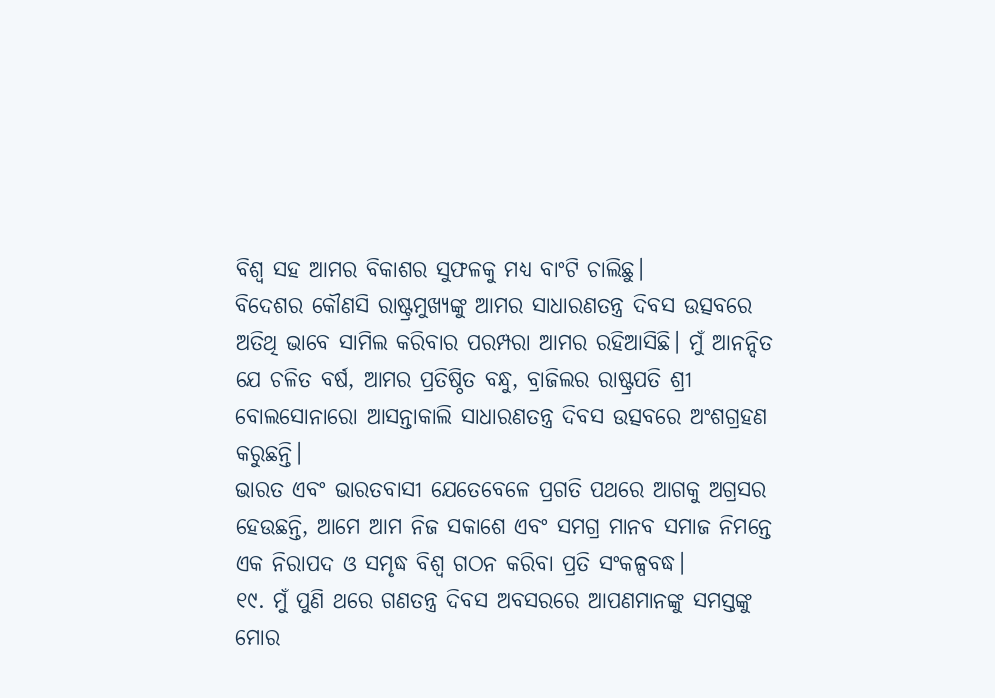ବିଶ୍ୱ ସହ ଆମର ବିକାଶର ସୁଫଳକୁ ମଧ୍ୟ ବାଂଟି ଚାଲିଛୁ।
ବିଦେଶର କୌଣସି ରାଷ୍ଟ୍ରମୁଖ୍ୟଙ୍କୁ ଆମର ସାଧାରଣତନ୍ତ୍ର ଦିବସ ଉତ୍ସବରେ ଅତିଥି ଭାବେ ସାମିଲ କରିବାର ପରମ୍ପରା ଆମର ରହିଆସିଛି। ମୁଁ ଆନନ୍ଦିତ ଯେ ଚଳିତ ବର୍ଷ, ଆମର ପ୍ରତିଷ୍ଠିତ ବନ୍ଧୁ, ବ୍ରାଜିଲର ରାଷ୍ଟ୍ରପତି ଶ୍ରୀ ବୋଲସୋନାରୋ ଆସନ୍ତାକାଲି ସାଧାରଣତନ୍ତ୍ର ଦିବସ ଉତ୍ସବରେ ଅଂଶଗ୍ରହଣ କରୁଛନ୍ତି।
ଭାରତ ଏବଂ ଭାରତବାସୀ ଯେତେବେଳେ ପ୍ରଗତି ପଥରେ ଆଗକୁ ଅଗ୍ରସର ହେଉଛନ୍ତି, ଆମେ ଆମ ନିଜ ସକାଶେ ଏବଂ ସମଗ୍ର ମାନବ ସମାଜ ନିମନ୍ତେ ଏକ ନିରାପଦ ଓ ସମୃଦ୍ଧ ବିଶ୍ୱ ଗଠନ କରିବା ପ୍ରତି ସଂକଳ୍ପବଦ୍ଧ।
୧୯. ମୁଁ ପୁଣି ଥରେ ଗଣତନ୍ତ୍ର ଦିବସ ଅବସରରେ ଆପଣମାନଙ୍କୁ ସମସ୍ତଙ୍କୁ ମୋର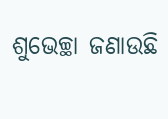ଶୁଭେଚ୍ଛା ଜଣାଉଛି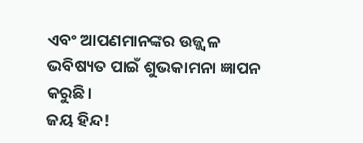ଏବଂ ଆପଣମାନଙ୍କର ଉଜ୍ଜ୍ୱଳ ଭବିଷ୍ୟତ ପାଇଁ ଶୁଭକାମନା ଜ୍ଞାପନ କରୁଛି।
ଜୟ ହିନ୍ଦ!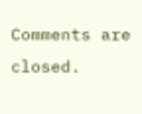Comments are closed.